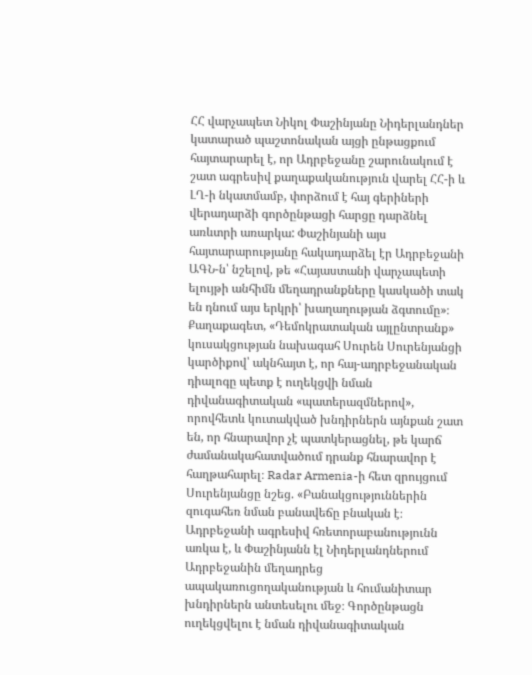ՀՀ վարչապետ Նիկոլ Փաշինյանը Նիդերլանդներ կատարած պաշտոնական այցի ընթացքում հայտարարել է, որ Ադրբեջանը շարունակում է շատ ագրեսիվ քաղաքականություն վարել ՀՀ-ի և ԼՂ-ի նկատմամբ, փորձում է հայ գերիների վերադարձի գործընթացի հարցը դարձնել առևտրի առարկա: Փաշինյանի այս հայտարարությանը հակադարձել էր Ադրբեջանի ԱԳՆ-ն՝ նշելով, թե «Հայաստանի վարչապետի ելույթի անհիմն մեղադրանքները կասկածի տակ են դնում այս երկրի՝ խաղաղության ձգտումը»։
Քաղաքագետ, «Դեմոկրատական այլընտրանք» կուսակցության նախագահ Սուրեն Սուրենյանցի կարծիքով՝ ակնհայտ է, որ հայ-ադրբեջանական դիալոգը պետք է ուղեկցվի նման դիվանագիտական «պատերազմներով», որովհետև կուտակված խնդիրներն այնքան շատ են, որ հնարավոր չէ պատկերացնել, թե կարճ ժամանակահատվածում դրանք հնարավոր է հաղթահարել։ Radar Armenia-ի հետ զրույցում Սուրենյանցը նշեց. «Բանակցություններին զուգահեռ նման բանավեճը բնական է։ Ադրբեջանի ագրեսիվ հռետորաբանությունն առկա է, և Փաշինյանն էլ Նիդերլանդներում Ադրբեջանին մեղադրեց ապակառուցողականության և հումանիտար խնդիրներն անտեսելու մեջ։ Գործընթացն ուղեկցվելու է նման դիվանագիտական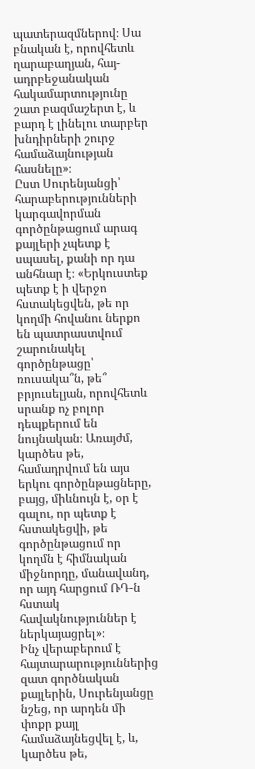պատերազմներով։ Սա բնական է, որովհետև ղարաբաղյան, հայ-ադրբեջանական հակամարտությունը շատ բազմաշերտ է, և բարդ է լինելու տարբեր խնդիրների շուրջ համաձայնության հասնելը»։
Ըստ Սուրենյանցի՝ հարաբերությունների կարգավորման գործընթացում արագ քայլերի չպետք է սպասել, քանի որ դա անհնար է։ «Երկուստեք պետք է ի վերջո հստակեցվեն, թե որ կողմի հովանու ներքո են պատրաստվում շարունակել գործընթացը՝ ռուսակա՞ն, թե՞ բրյուսելյան, որովհետև սրանք ոչ բոլոր դեպքերում են նույնական։ Առայժմ, կարծես թե, համադրվում են այս երկու գործընթացները, բայց, միևնույն է, օր է գալու, որ պետք է հստակեցվի, թե գործընթացում որ կողմն է հիմնական միջնորդը, մանավանդ, որ այդ հարցում ՌԴ-ն հստակ հավակնություններ է ներկայացրել»։
Ինչ վերաբերում է հայտարարություններից զատ գործնական քայլերին, Սուրենյանցը նշեց, որ արդեն մի փոքր քայլ համաձայնեցվել է, և, կարծես թե,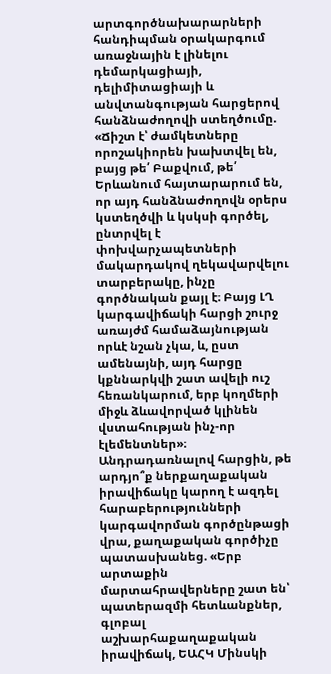արտգործնախարարների հանդիպման օրակարգում առաջնային է լինելու դեմարկացիայի, դելիմիտացիայի և անվտանգության հարցերով հանձնաժողովի ստեղծումը. «Ճիշտ է՝ ժամկետները որոշակիորեն խախտվել են, բայց թե՛ Բաքվում, թե՛ Երևանում հայտարարում են, որ այդ հանձնաժողովն օրերս կստեղծվի և կսկսի գործել, ընտրվել է փոխվարչապետների մակարդակով ղեկավարվելու տարբերակը, ինչը գործնական քայլ է։ Բայց ԼՂ կարգավիճակի հարցի շուրջ առայժմ համաձայնության որևէ նշան չկա, և, ըստ ամենայնի, այդ հարցը կքննարկվի շատ ավելի ուշ հեռանկարում, երբ կողմերի միջև ձևավորված կլինեն վստահության ինչ-որ էլեմենտներ»։
Անդրադառնալով հարցին, թե արդյո՞ք ներքաղաքական իրավիճակը կարող է ազդել հարաբերությունների կարգավորման գործընթացի վրա, քաղաքական գործիչը պատասխանեց. «Երբ արտաքին մարտահրավերները շատ են՝ պատերազմի հետևանքներ, գլոբալ աշխարհաքաղաքական իրավիճակ, ԵԱՀԿ Մինսկի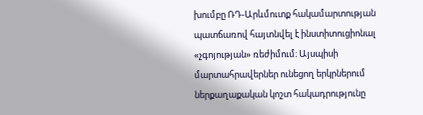խումբը ՌԴ-Արևմուտք հակամարտության պատճառով հայտնվել է ինստիտուցիոնալ «չգոյության» ռեժիմում։ Այսպիսի մարտահրավերներ ունեցող երկրներում ներքաղաքական կոշտ հակադրությունը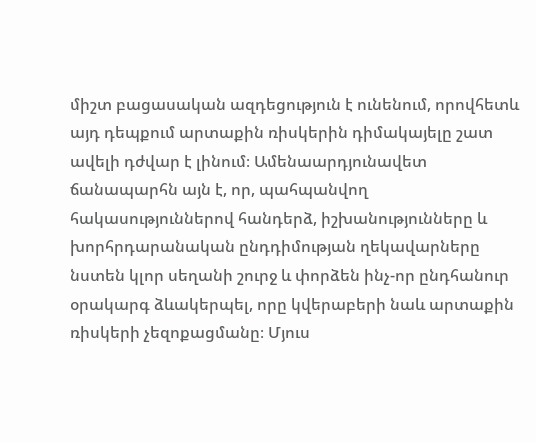միշտ բացասական ազդեցություն է ունենում, որովհետև այդ դեպքում արտաքին ռիսկերին դիմակայելը շատ ավելի դժվար է լինում։ Ամենաարդյունավետ ճանապարհն այն է, որ, պահպանվող հակասություններով հանդերձ, իշխանությունները և խորհրդարանական ընդդիմության ղեկավարները նստեն կլոր սեղանի շուրջ և փորձեն ինչ-որ ընդհանուր օրակարգ ձևակերպել, որը կվերաբերի նաև արտաքին ռիսկերի չեզոքացմանը։ Մյուս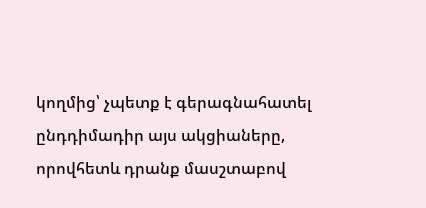կողմից՝ չպետք է գերագնահատել ընդդիմադիր այս ակցիաները, որովհետև դրանք մասշտաբով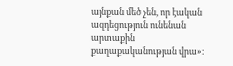այնքան մեծ չեն, որ էական ազդեցություն ունենան արտաքին քաղաքականության վրա»։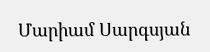Մարիամ Սարգսյան